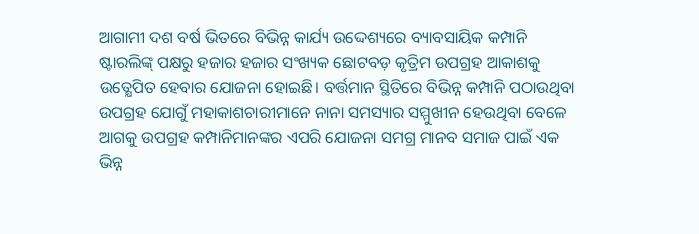ଆଗାମୀ ଦଶ ବର୍ଷ ଭିତରେ ବିଭିନ୍ନ କାର୍ଯ୍ୟ ଉଦ୍ଦେଶ୍ୟରେ ବ୍ୟାବସାୟିକ କମ୍ପାନି ଷ୍ଟାରଲିଙ୍କ୍ ପକ୍ଷରୁ ହଜାର ହଜାର ସଂଖ୍ୟକ ଛୋଟବଡ଼ କୃତ୍ରିମ ଉପଗ୍ରହ ଆକାଶକୁ ଉତ୍କ୍ଷେପିତ ହେବାର ଯୋଜନା ହୋଇଛି। ବର୍ତ୍ତମାନ ସ୍ଥିତିରେ ବିଭିନ୍ନ କମ୍ପାନି ପଠାଉଥିବା ଉପଗ୍ରହ ଯୋଗୁଁ ମହାକାଶଚାରୀମାନେ ନାନା ସମସ୍ୟାର ସମ୍ମୁଖୀନ ହେଉଥିବା ବେଳେ ଆଗକୁ ଉପଗ୍ରହ କମ୍ପାନିମାନଙ୍କର ଏପରି ଯୋଜନା ସମଗ୍ର ମାନବ ସମାଜ ପାଇଁ ଏକ ଭିନ୍ନ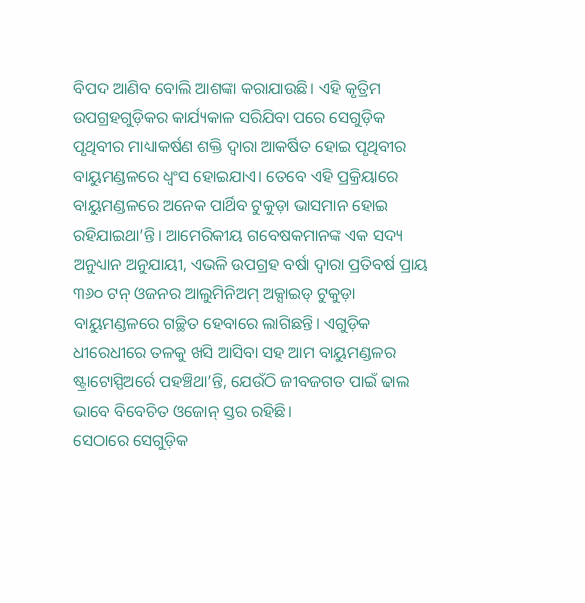ବିପଦ ଆଣିବ ବୋଲି ଆଶଙ୍କା କରାଯାଉଛି। ଏହି କୃତ୍ରିମ ଉପଗ୍ରହଗୁଡ଼ିକର କାର୍ଯ୍ୟକାଳ ସରିଯିବା ପରେ ସେଗୁଡ଼ିକ ପୃଥିବୀର ମାଧ୍ୟାକର୍ଷଣ ଶକ୍ତି ଦ୍ବାରା ଆକର୍ଷିତ ହୋଇ ପୃଥିବୀର ବାୟୁମଣ୍ଡଳରେ ଧ୍ବଂସ ହୋଇଯାଏ। ତେବେ ଏହି ପ୍ରକ୍ରିୟାରେ ବାୟୁମଣ୍ଡଳରେ ଅନେକ ପାର୍ଥିବ ଟୁକୁଡ଼ା ଭାସମାନ ହୋଇ ରହିଯାଇଥା’ନ୍ତି। ଆମେରିକୀୟ ଗବେଷକମାନଙ୍କ ଏକ ସଦ୍ୟ ଅନୁଧ୍ୟାନ ଅନୁଯାୟୀ, ଏଭଳି ଉପଗ୍ରହ ବର୍ଷା ଦ୍ବାରା ପ୍ରତିବର୍ଷ ପ୍ରାୟ ୩୬୦ ଟନ୍ ଓଜନର ଆଲୁମିନିଅମ୍ ଅକ୍ସାଇଡ୍ ଟୁକୁଡ଼ା ବାୟୁମଣ୍ଡଳରେ ଗଚ୍ଛିତ ହେବାରେ ଲାଗିଛନ୍ତି। ଏଗୁଡ଼ିକ ଧୀରେଧୀରେ ତଳକୁ ଖସି ଆସିବା ସହ ଆମ ବାୟୁମଣ୍ଡଳର ଷ୍ଟ୍ରାଟୋସ୍ପିଅର୍ରେ ପହଞ୍ଚିଥା’ନ୍ତି, ଯେଉଁଠି ଜୀବଜଗତ ପାଇଁ ଢାଲ ଭାବେ ବିବେଚିତ ଓଜୋନ୍ ସ୍ତର ରହିଛି।
ସେଠାରେ ସେଗୁଡ଼ିକ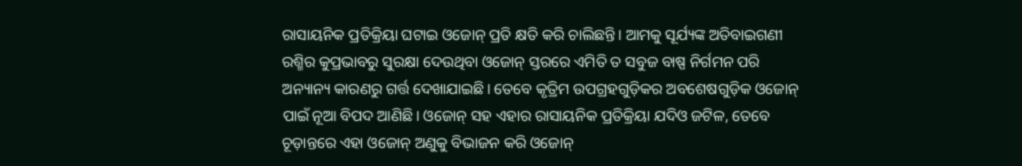ରାସାୟନିକ ପ୍ରତିକ୍ରିୟା ଘଟାଇ ଓଜୋନ୍ ପ୍ରତି କ୍ଷତି କରି ଚାଲିଛନ୍ତି। ଆମକୁ ସୂର୍ଯ୍ୟଙ୍କ ଅତିବାଇଗଣୀ ରଶ୍ମିର କୁପ୍ରଭାବରୁ ସୁରକ୍ଷା ଦେଉଥିବା ଓଜୋନ୍ ସ୍ତରରେ ଏମିତି ତ ସବୁଜ ବାଷ୍ପ ନିର୍ଗମନ ପରି ଅନ୍ୟାନ୍ୟ କାରଣରୁ ଗର୍ତ୍ତ ଦେଖାଯାଇଛି। ତେବେ କୃତ୍ରିମ ଉପଗ୍ରହଗୁଡ଼ିକର ଅବଶେଷଗୁଡ଼ିକ ଓଜୋନ୍ ପାଇଁ ନୂଆ ବିପଦ ଆଣିଛି। ଓଜୋନ୍ ସହ ଏହାର ରାସାୟନିକ ପ୍ରତିକ୍ରିୟା ଯଦିଓ ଜଟିଳ, ତେବେ ଚୂଡ଼ାନ୍ତରେ ଏହା ଓଜୋନ୍ ଅଣୁକୁ ବିଭାଜନ କରି ଓଜୋନ୍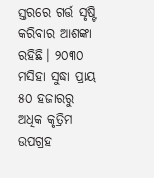ସ୍ତରରେ ଗର୍ତ୍ତ ସୃଷ୍ଟି କରିବାର ଆଶଙ୍କା ରହିଛି। ୨୦୩୦ ମସିହା ସୁଦ୍ଧା ପ୍ରାୟ ୫୦ ହଜାରରୁ ଅଧିକ କୃତ୍ରିମ ଉପଗ୍ରହ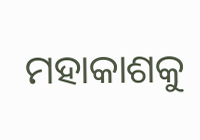ମହାକାଶକୁ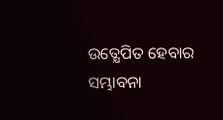ଉତ୍କ୍ଷେପିତ ହେବାର ସମ୍ଭାବନା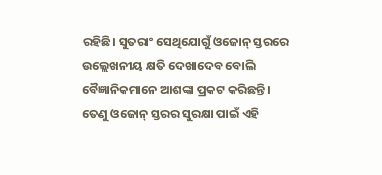ରହିଛି। ସୁତରାଂ ସେଥିଯୋଗୁଁ ଓଜୋନ୍ ସ୍ତରରେ ଉଲ୍ଲେଖନୀୟ କ୍ଷତି ଦେଖାଦେବ ବୋଲି ବୈଜ୍ଞାନିକମାନେ ଆଶଙ୍କା ପ୍ରକଟ କରିଛନ୍ତି। ତେଣୁ ଓଜୋନ୍ ସ୍ତରର ସୁରକ୍ଷା ପାଇଁ ଏହି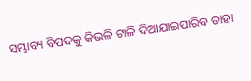ସମ୍ଭାବ୍ୟ ବିପଦକୁ କିଭଳି ଟାଳି ଦିଆଯାଇପାରିବ ତାହା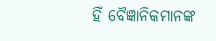ହିଁ ବୈଜ୍ଞାନିକମାନଙ୍କ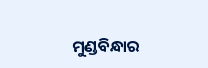ମୁଣ୍ଡବିନ୍ଧାର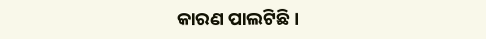କାରଣ ପାଲଟିଛି।